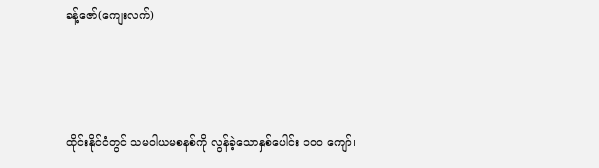ခန့်ဇော်(ကျေးလက်)



ထိုင်းနိုင်ငံတွင် သမဝါယမစနစ်ကို လွန်ခဲ့သောနှစ်ပေါင်း ၁၀၀ ကျော်၊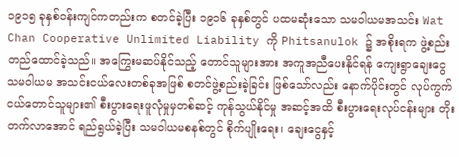၁၉၁၅ ခုနှစ်ဝန်းကျင်ကတည်းက စတင်ခဲ့ပြီး ၁၉၁၆ ခုနှစ်တွင် ပထမဆုံးသော သမဝါယမအသင်း Wat Chan Cooperative Unlimited Liability ကို Phitsanulok ၌ အစိုးရက ဖွဲ့စည်းတည်ထောင်ခဲ့သည်။ အကြွေးမဆပ်နိုင်သည့် တောင်သူများအား အကူအညီပေးနိုင်ရန် ကျေးရွာချေးငွေသမဝါယမ အသင်းငယ်လေးတစ်ခုအဖြစ် စတင်ဖွဲ့စည်းခဲ့ခြင်း ဖြစ်သော်လည်း နောက်ပိုင်းတွင် လုပ်ကွက်ငယ်တောင်သူများ၏ စီးပွားရေးဖူလုံမှုမှတစ်ဆင့် ကုန်သွယ်နိုင်မှု အဆင့်အထိ စီးပွားရေးလုပ်ငန်းများ တိုးတက်လာအောင် ရည်ရွယ်ခဲ့ပြီး သမဝါယမစနစ်တွင် စိုက်ပျိုးရေး၊ ချေးငွေနှင့်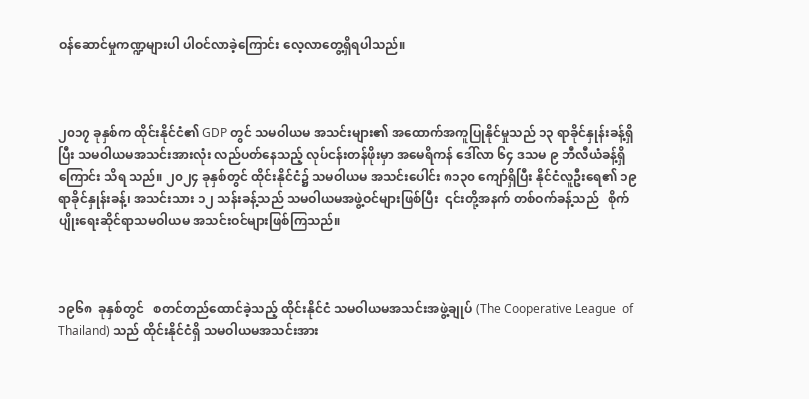ဝန်ဆောင်မှုကဏ္ဍများပါ ပါဝင်လာခဲ့ကြောင်း လေ့လာတွေ့ရှိရပါသည်။



၂၀၁၇ ခုနှစ်က ထိုင်းနိုင်ငံ၏ GDP တွင် သမဝါယမ အသင်းများ၏ အထောက်အကူပြုနိုင်မှုသည် ၁၃ ရာခိုင်နှုန်းခန့်ရှိပြီး သမဝါယမအသင်းအားလုံး လည်ပတ်နေသည့် လုပ်ငန်းတန်ဖိုးမှာ အမေရိကန် ဒေါ်လာ ၆၄ ဒသမ ၉ ဘီလီယံခန့်ရှိကြောင်း သိရ သည်။ ၂၀၂၄ ခုနှစ်တွင် ထိုင်းနိုင်ငံ၌ သမဝါယမ အသင်းပေါင်း ၈၁၃၀ ကျော်ရှိပြီး နိုင်ငံလူဦးရေ၏ ၁၉ ရာခိုင်နှုန်းခန့်၊ အသင်းသား ၁၂ သန်းခန့်သည် သမဝါယမအဖွဲ့ဝင်များဖြစ်ပြီး  ၎င်းတို့အနက် တစ်ဝက်ခန့်သည်   စိုက်ပျိုးရေးဆိုင်ရာသမဝါယမ အသင်းဝင်များဖြစ်ကြသည်။



၁၉၆၈  ခုနှစ်တွင်   စတင်တည်ထောင်ခဲ့သည့် ထိုင်းနိုင်ငံ သမဝါယမအသင်းအဖွဲ့ချုပ် (The Cooperative League  of  Thailand) သည် ထိုင်းနိုင်ငံရှိ သမဝါယမအသင်းအား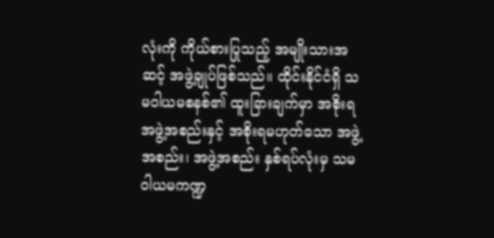လုံးကို ကိုယ်စားပြုသည့် အမျိုးသားအဆင့် အဖွဲ့ချုပ်ဖြစ်သည်။ ထိုင်းနိုင်ငံရှိ သမဝါယမစနစ်၏ ထူးခြားချက်မှာ အစိုးရအဖွဲ့အစည်းနှင့် အစိုးရမဟုတ်သော အဖွဲ့အစည်း၊ အဖွဲ့အစည်း နှစ်ရပ်လုံးမှ သမဝါယမကဏ္ဍ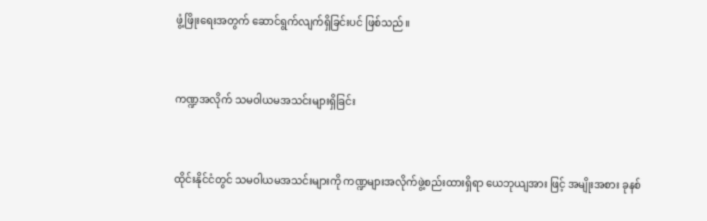ဖွံ့ဖြိုးရေးအတွက် ဆောင်ရွက်လျက်ရှိခြင်းပင် ဖြစ်သည်။



ကဏ္ဍအလိုက် သမဝါယမအသင်းများရှိခြင်း



ထိုင်းနိုင်ငံတွင် သမဝါယမအသင်းများကို ကဏ္ဍများအလိုက်ဖွဲ့စည်းထားရှိရာ ယေဘုယျအား ဖြင့် အမျိုးအစား ခုနစ်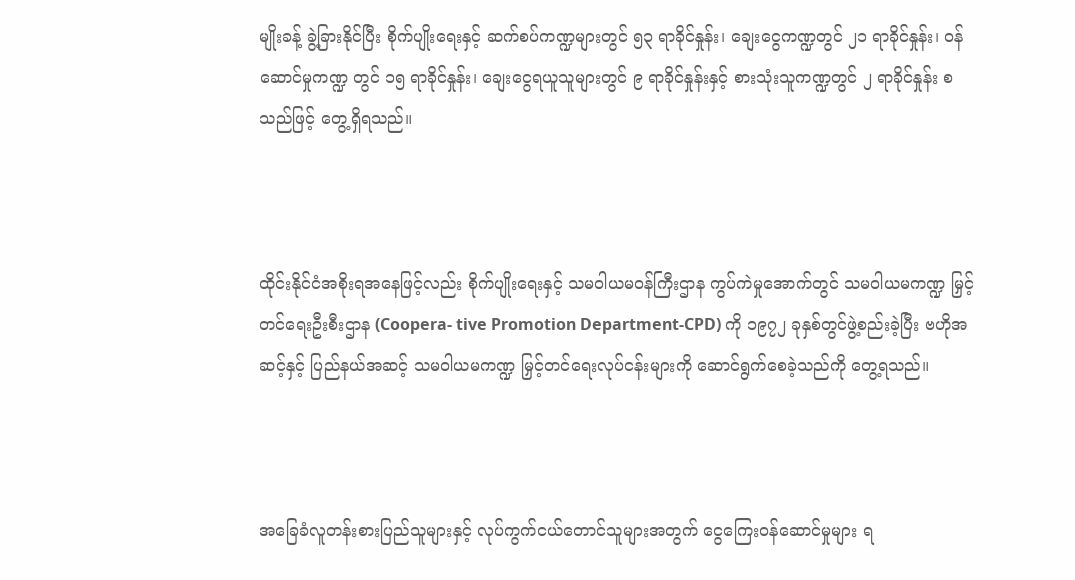မျိုးခန့် ခွဲ့ခြားနိုင်ပြီး စိုက်ပျိုးရေးနှင့် ဆက်စပ်ကဏ္ဍများတွင် ၅၃ ရာခိုင်နှုန်း၊ ချေးငွေကဏ္ဍတွင် ၂၁ ရာခိုင်နှုန်း၊ ဝန်ဆောင်မှုကဏ္ဍ တွင် ၁၅ ရာခိုင်နှုန်း၊ ချေးငွေရယူသူများတွင် ၉ ရာခိုင်နှုန်းနှင့် စားသုံးသူကဏ္ဍတွင် ၂ ရာခိုင်နှုန်း စသည်ဖြင့် တွေ့ရှိရသည်။



ထိုင်းနိုင်ငံအစိုးရအနေဖြင့်လည်း စိုက်ပျိုးရေးနှင့် သမဝါယမဝန်ကြီးဌာန ကွပ်ကဲမှုအောက်တွင် သမဝါယမကဏ္ဍ မြှင့်တင်ရေးဦးစီးဌာန (Coopera- tive Promotion Department-CPD) ကို ၁၉၇၂ ခုနှစ်တွင်ဖွဲ့စည်းခဲ့ပြီး ဗဟိုအဆင့်နှင့် ပြည်နယ်အဆင့် သမဝါယမကဏ္ဍ မြှင့်တင်ရေးလုပ်ငန်းများကို ဆောင်ရွက်စေခဲ့သည်ကို တွေ့ရသည်။



အခြေခံလူတန်းစားပြည်သူများနှင့် လုပ်ကွက်ငယ်တောင်သူများအတွက် ငွေကြေးဝန်ဆောင်မှုများ ရ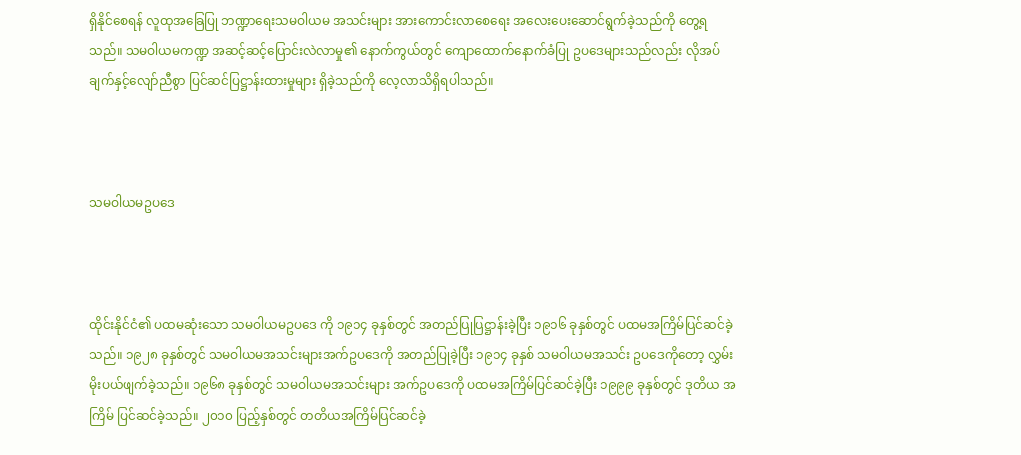ရှိနိုင်စေရန် လူထုအခြေပြု ဘဏ္ဍာရေးသမဝါယမ အသင်းများ အားကောင်းလာစေရေး အလေးပေးဆောင်ရွက်ခဲ့သည်ကို တွေ့ရသည်။ သမဝါယမကဏ္ဍ အဆင့်ဆင့်ပြောင်းလဲလာမှု၏ နောက်ကွယ်တွင် ကျောထောက်နောက်ခံပြု ဥပဒေများသည်လည်း လိုအပ်ချက်နှင့်လျော်ညီစွာ ပြင်ဆင်ပြဋ္ဌာန်းထားမှုများ ရှိခဲ့သည်ကို လေ့လာသိရှိရပါသည်။



သမဝါယမဥပဒေ



ထိုင်းနိုင်ငံ၏ ပထမဆုံးသော သမဝါယမဥပဒေ ကို ၁၉၁၄ ခုနှစ်တွင် အတည်ပြုပြဋ္ဌာန်းခဲ့ပြီး ၁၉၁၆ ခုနှစ်တွင် ပထမအကြိမ်ပြင်ဆင်ခဲ့သည်။ ၁၉၂၈ ခုနှစ်တွင် သမဝါယမအသင်းများအက်ဥပဒေကို အတည်ပြုခဲ့ပြီး ၁၉၁၄ ခုနှစ် သမဝါယမအသင်း ဥပဒေကိုတော့ လွှမ်းမိုးပယ်ဖျက်ခဲ့သည်။ ၁၉၆၈ ခုနှစ်တွင် သမဝါယမအသင်းများ အက်ဥပဒေကို ပထမအကြိမ်ပြင်ဆင်ခဲ့ပြီး ၁၉၉၉ ခုနှစ်တွင် ဒုတိယ အကြိမ် ပြင်ဆင်ခဲ့သည်။ ၂၀၁၀ ပြည့်နှစ်တွင် တတိယအကြိမ်ပြင်ဆင်ခဲ့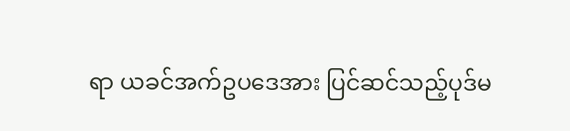ရာ ယခင်အက်ဥပဒေအား ပြင်ဆင်သည့်ပုဒ်မ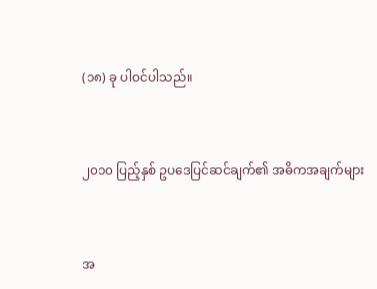(၁၈) ခု ပါဝင်ပါသည်။



၂၀၁၀ ပြည့်နှစ် ဥပဒေပြင်ဆင်ချက်၏ အဓိကအချက်များ



အ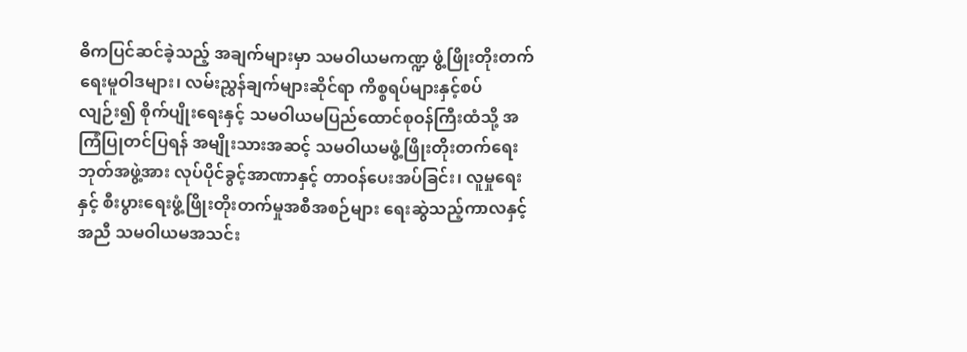ဓိကပြင်ဆင်ခဲ့သည့် အချက်များမှာ သမဝါယမကဏ္ဍ ဖွံ့ဖြိုးတိုးတက်ရေးမူဝါဒများ၊ လမ်းညွှန်ချက်များဆိုင်ရာ ကိစ္စရပ်များနှင့်စပ်လျဉ်း၍ စိုက်ပျိုးရေးနှင့် သမဝါယမပြည်ထောင်စုဝန်ကြီးထံသို့ အကြံပြုတင်ပြရန် အမျိုးသားအဆင့် သမဝါယမဖွံ့ဖြိုးတိုးတက်ရေး ဘုတ်အဖွဲ့အား လုပ်ပိုင်ခွင့်အာဏာနှင့် တာဝန်ပေးအပ်ခြင်း၊ လူမှုရေးနှင့် စီးပွားရေးဖွံ့ဖြိုးတိုးတက်မှုအစီအစဉ်များ ရေးဆွဲသည့်ကာလနှင့်အညီ သမဝါယမအသင်း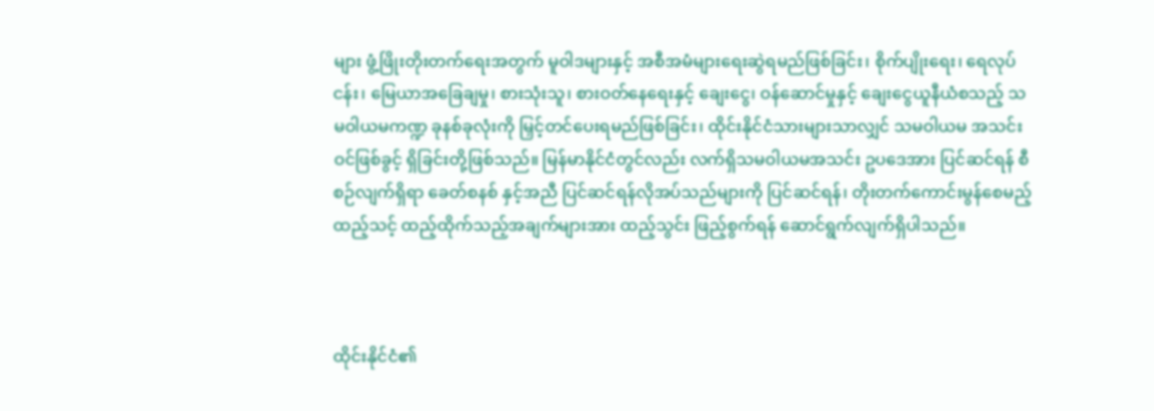များ ဖွံ့ဖြိုးတိုးတက်ရေးအတွက် မူဝါဒများနှင့် အစီအမံများရေးဆွဲရမည်ဖြစ်ခြင်း၊ စိုက်ပျိုးရေး၊ ရေလုပ်ငန်း၊ မြေယာအခြေချမှု၊ စားသုံးသူ၊ စားဝတ်နေရေးနှင့် ချေးငွေ၊ ဝန်ဆောင်မှုနှင့် ချေးငွေယူနီယံစသည့် သမဝါယမကဏ္ဍ ခုနစ်ခုလုံးကို မြှင့်တင်ပေးရမည်ဖြစ်ခြင်း၊ ထိုင်းနိုင်ငံသားများသာလျှင် သမဝါယမ အသင်းဝင်ဖြစ်ခွင့် ရှိခြင်းတို့ဖြစ်သည်။ မြန်မာနိုင်ငံတွင်လည်း လက်ရှိသမဝါယမအသင်း ဥပဒေအား ပြင်ဆင်ရန် စီစဉ်လျက်ရှိရာ ခေတ်စနစ် နှင့်အညီ ပြင်ဆင်ရန်လိုအပ်သည်များကို ပြင်ဆင်ရန်၊ တိုးတက်ကောင်းမွန်စေမည့် ထည့်သင့် ထည့်ထိုက်သည့်အချက်များအား ထည့်သွင်း ဖြည့်စွက်ရန် ဆောင်ရွက်လျက်ရှိပါသည်။



ထိုင်းနိုင်ငံ၏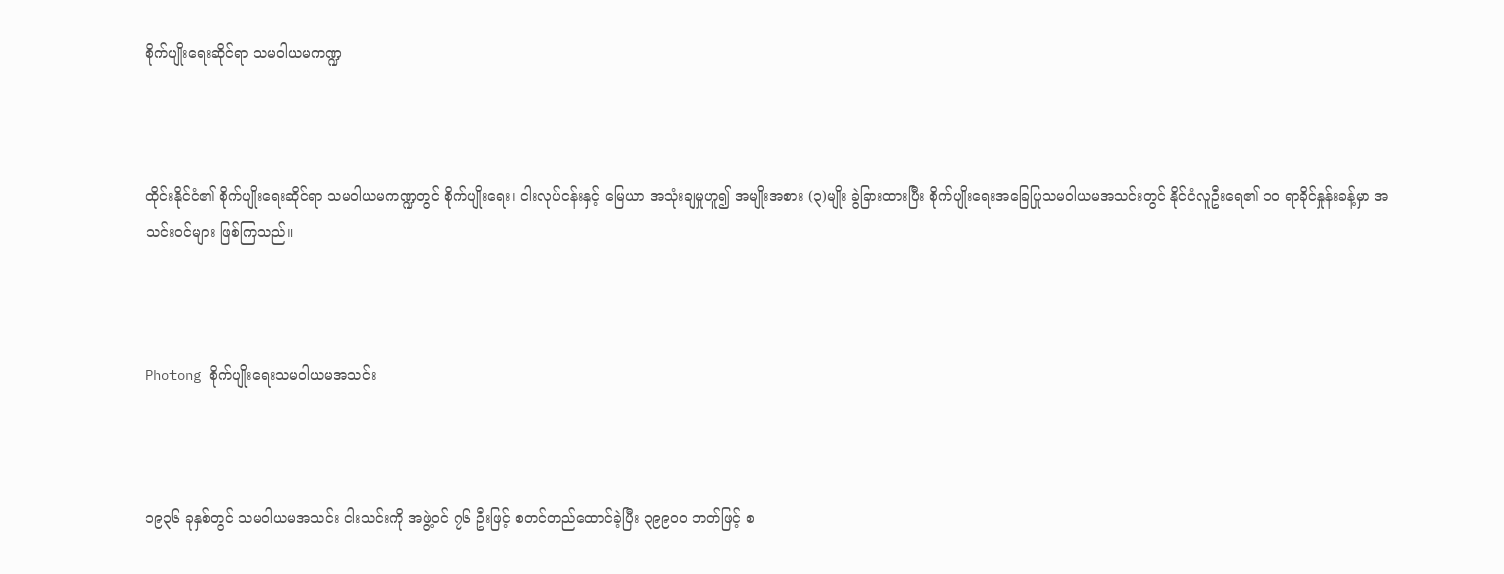စိုက်ပျိုးရေးဆိုင်ရာ သမဝါယမကဏ္ဍ



ထိုင်းနိုင်ငံ၏ စိုက်ပျိုးရေးဆိုင်ရာ သမဝါယမကဏ္ဍတွင် စိုက်ပျိုးရေး၊ ငါးလုပ်ငန်းနှင့် မြေယာ အသုံးချမှုဟူ၍ အမျိုးအစား (၃)မျိုး ခွဲခြားထားပြီး စိုက်ပျိုးရေးအခြေပြုသမဝါယမအသင်းတွင် နိုင်ငံလူဦးရေ၏ ၁၀ ရာခိုင်နှုန်းခန့်မှာ အသင်းဝင်များ ဖြစ်ကြသည်။



Photong စိုက်ပျိုးရေးသမဝါယမအသင်း



၁၉၃၆ ခုနှစ်တွင် သမဝါယမအသင်း ငါးသင်းကို အဖွဲ့ဝင် ၇၆ ဦးဖြင့် စတင်တည်ထောင်ခဲ့ပြီး ၃၉၉၀၀ ဘတ်ဖြင့် စ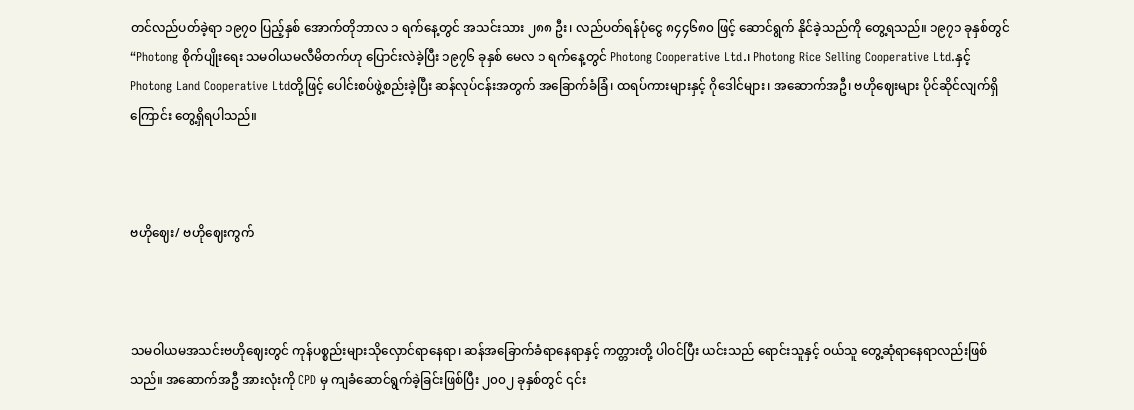တင်လည်ပတ်ခဲ့ရာ ၁၉၇၀ ပြည့်နှစ် အောက်တိုဘာလ ၁ ရက်နေ့တွင် အသင်းသား ၂၈၈ ဦး၊ လည်ပတ်ရန်ပုံငွေ ၈၄၄၆၈၀ ဖြင့် ဆောင်ရွက် နိုင်ခဲ့သည်ကို တွေ့ရသည်။ ၁၉၇၁ ခုနှစ်တွင် “Photong စိုက်ပျိုးရေး သမဝါယမလီမိတက်ဟု ပြောင်းလဲခဲ့ပြီး ၁၉၇၆ ခုနှစ် မေလ ၁ ရက်နေ့တွင် Photong Cooperative Ltd.၊ Photong Rice Selling Cooperative Ltd.နှင့် Photong Land Cooperative Ltdတို့ဖြင့် ပေါင်းစပ်ဖွဲ့စည်းခဲ့ပြီး ဆန်လုပ်ငန်းအတွက် အခြောက်ခံခြံ၊ ထရပ်ကားများနှင့် ဂိုဒေါင်များ၊ အဆောက်အဦ၊ ဗဟိုဈေးများ ပိုင်ဆိုင်လျက်ရှိကြောင်း တွေ့ရှိရပါသည်။



ဗဟိုဈေး/ ဗဟိုဈေးကွက်



သမဝါယမအသင်းဗဟိုဈေးတွင် ကုန်ပစ္စည်းများသိုလှောင်ရာနေရာ၊ ဆန်အခြောက်ခံရာနေရာနှင့် ကတ္တားတို့ ပါဝင်ပြီး ယင်းသည် ရောင်းသူနှင့် ဝယ်သူ တွေ့ဆုံရာနေရာလည်းဖြစ်သည်။ အဆောက်အဦ အားလုံးကို CPD မှ ကျခံဆောင်ရွက်ခဲ့ခြင်းဖြစ်ပြီး ၂၀၀၂ ခုနှစ်တွင် ၎င်း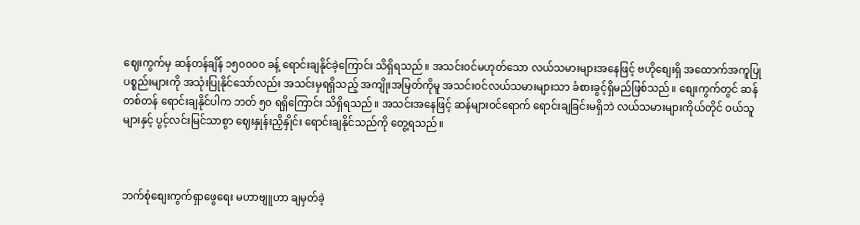ဈေးကွက်မှ ဆန်တန်ချိန် ၁၅၀၀၀၀ ခန့် ရောင်းချနိုင်ခဲ့ကြောင်း သိရှိရသည်။ အသင်းဝင်မဟုတ်သော လယ်သမားများအနေဖြင့် ဗဟိုစျေးရှိ အထောက်အကူပြု ပစ္စည်းများကို အသုံးပြုနိုင်သော်လည်း အသင်းမှရရှိသည့် အကျိုးအမြတ်ကိုမူ အသင်းဝင်လယ်သမားများသာ ခံစားခွင့်ရှိမည်ဖြစ်သည်။ စျေးကွက်တွင် ဆန် တစ်တန် ရောင်းချနိုင်ပါက ဘတ် ၅၀ ရရှိကြောင်း သိရှိရသည်။ အသင်းအနေဖြင့် ဆန်များဝင်ရောက် ရောင်းချခြင်းမရှိဘဲ လယ်သမားများကိုယ်တိုင် ဝယ်သူများနှင့် ပွင့်လင်းမြင်သာစွာ ဈေးနှုန်းညှိနှိုင်း ရောင်းချနိုင်သည်ကို တွေ့ရသည်။



ဘက်စုံစျေးကွက်ရှာဖွေရေး မဟာဗျူဟာ ချမှတ်ခဲ့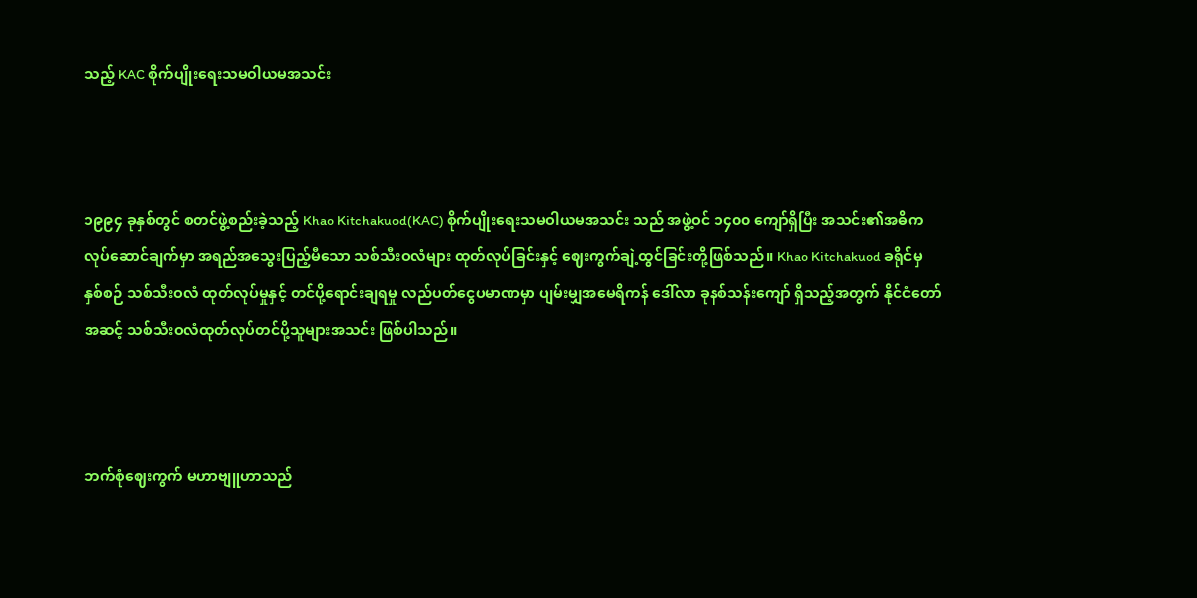သည့် KAC စိုက်ပျိုးရေးသမဝါယမအသင်း



၁၉၉၄ ခုနှစ်တွင် စတင်ဖွဲ့စည်းခဲ့သည့် Khao Kitchakuod(KAC) စိုက်ပျိုးရေးသမဝါယမအသင်း သည် အဖွဲ့ဝင် ၁၄၀၀ ကျော်ရှိပြီး အသင်း၏အဓိက လုပ်ဆောင်ချက်မှာ အရည်အသွေးပြည့်မီသော သစ်သီးဝလံများ ထုတ်လုပ်ခြင်းနှင့် ဈေးကွက်ချဲ့ထွင်ခြင်းတို့ဖြစ်သည်။ Khao Kitchakuod ခရိုင်မှ နှစ်စဉ် သစ်သီးဝလံ ထုတ်လုပ်မှုနှင့် တင်ပို့ရောင်းချရမှု လည်ပတ်ငွေပမာဏမှာ ပျမ်းမျှအမေရိကန် ဒေါ်လာ ခုနစ်သန်းကျော် ရှိသည့်အတွက် နိုင်ငံတော်အဆင့် သစ်သီးဝလံထုတ်လုပ်တင်ပို့သူများအသင်း ဖြစ်ပါသည်။



ဘက်စုံဈေးကွက် မဟာဗျူဟာသည်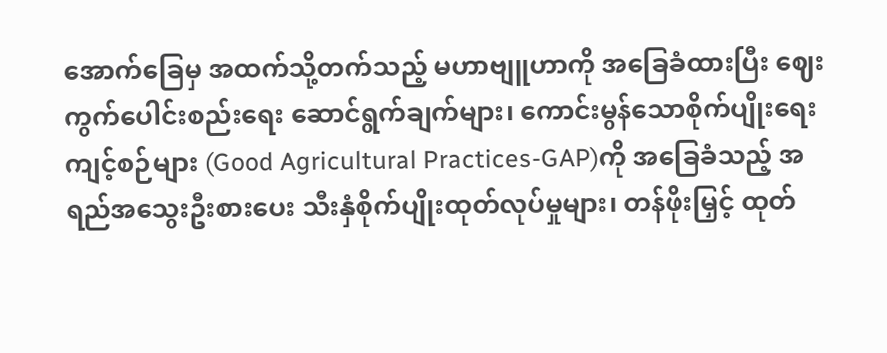အောက်ခြေမှ အထက်သို့တက်သည့် မဟာဗျူဟာကို အခြေခံထားပြီး ဈေးကွက်ပေါင်းစည်းရေး ဆောင်ရွက်ချက်များ၊ ကောင်းမွန်သောစိုက်ပျိုးရေးကျင့်စဉ်များ (Good Agricultural Practices-GAP)ကို အခြေခံသည့် အရည်အသွေးဦးစားပေး သီးနှံစိုက်ပျိုးထုတ်လုပ်မှုများ၊ တန်ဖိုးမြှင့် ထုတ်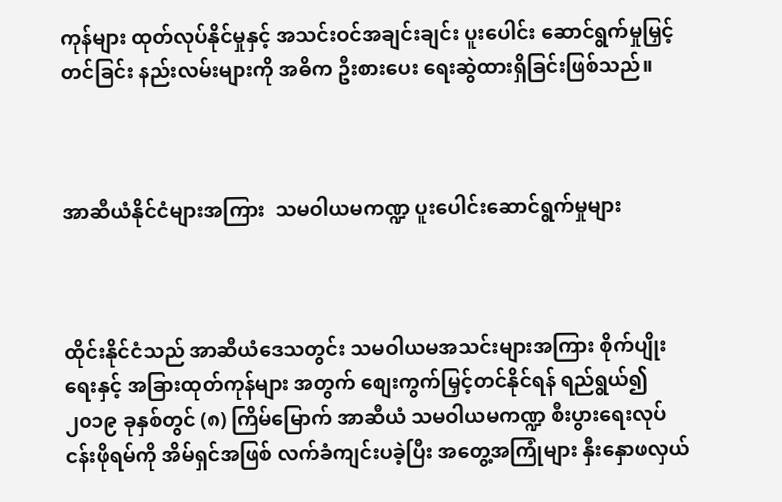ကုန်များ ထုတ်လုပ်နိုင်မှုနှင့် အသင်းဝင်အချင်းချင်း ပူးပေါင်း ဆောင်ရွက်မှုမြှင့်တင်ခြင်း နည်းလမ်းများကို အဓိက ဦးစားပေး ရေးဆွဲထားရှိခြင်းဖြစ်သည်။



အာဆီယံနိုင်ငံများအကြား  သမဝါယမကဏ္ဍ ပူးပေါင်းဆောင်ရွက်မှုများ



ထိုင်းနိုင်ငံသည် အာဆီယံဒေသတွင်း သမဝါယမအသင်းများအကြား စိုက်ပျိုးရေးနှင့် အခြားထုတ်ကုန်များ အတွက် စျေးကွက်မြှင့်တင်နိုင်ရန် ရည်ရွယ်၍ ၂၀၁၉ ခုနှစ်တွင် (၈) ကြိမ်မြောက် အာဆီယံ သမဝါယမကဏ္ဍ စီးပွားရေးလုပ်ငန်းဖိုရမ်ကို အိမ်ရှင်အဖြစ် လက်ခံကျင်းပခဲ့ပြီး အတွေ့အကြုံများ နှီးနှောဖလှယ်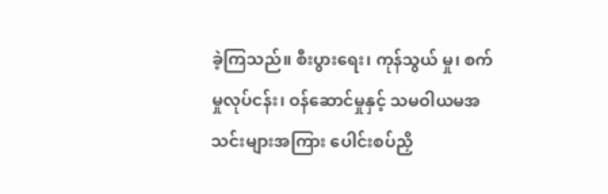ခဲ့ကြသည်။ စီးပွားရေး၊ ကုန်သွယ် မှု၊ စက်မှုလုပ်ငန်း၊ ဝန်ဆောင်မှုနှင့် သမဝါယမအသင်းများအကြား ပေါင်းစပ်ညှိ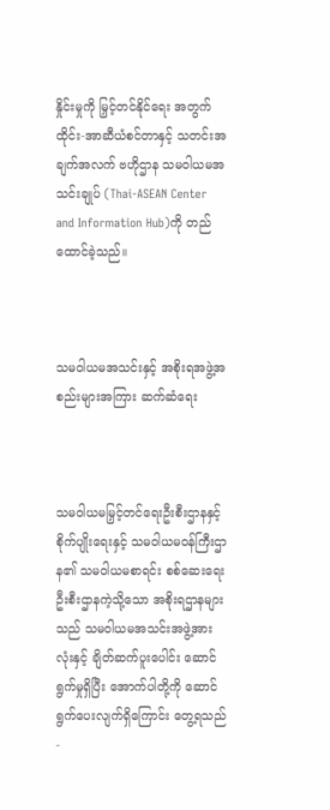နှိုင်းမှုကို မြှင့်တင်နိုင်ရေး အတွက် ထိုင်း-အာဆီယံစင်တာနှင့် သတင်းအချက်အလက် ဗဟိုဌာန သမဝါယမအသင်းချုပ် (Thai-ASEAN Center and Information Hub)ကို တည်ထောင်ခဲ့သည်။



သမဝါယမအသင်းနှင့် အစိုးရအဖွဲ့အစည်းများအကြား ဆက်ဆံရေး



သမဝါယမမြှင့်တင်ရေးဦးစီးဌာနနှင့် စိုက်ပျိုးရေးနှင့် သမဝါယမဝန်ကြီးဌာန၏ သမဝါယမစာရင်း စစ်ဆေးရေး ဦးစီးဌာနကဲ့သို့သော အစိုးရဌာနများသည် သမဝါယမအသင်းအဖွဲ့အားလုံးနှင့် ချိတ်ဆက်ပူးပေါင်း ဆောင်ရွက်မှုရှိပြီး အောက်ပါတို့ကို ဆောင်ရွက်ပေးလျက်ရှိကြောင်း တွေ့ရသည်-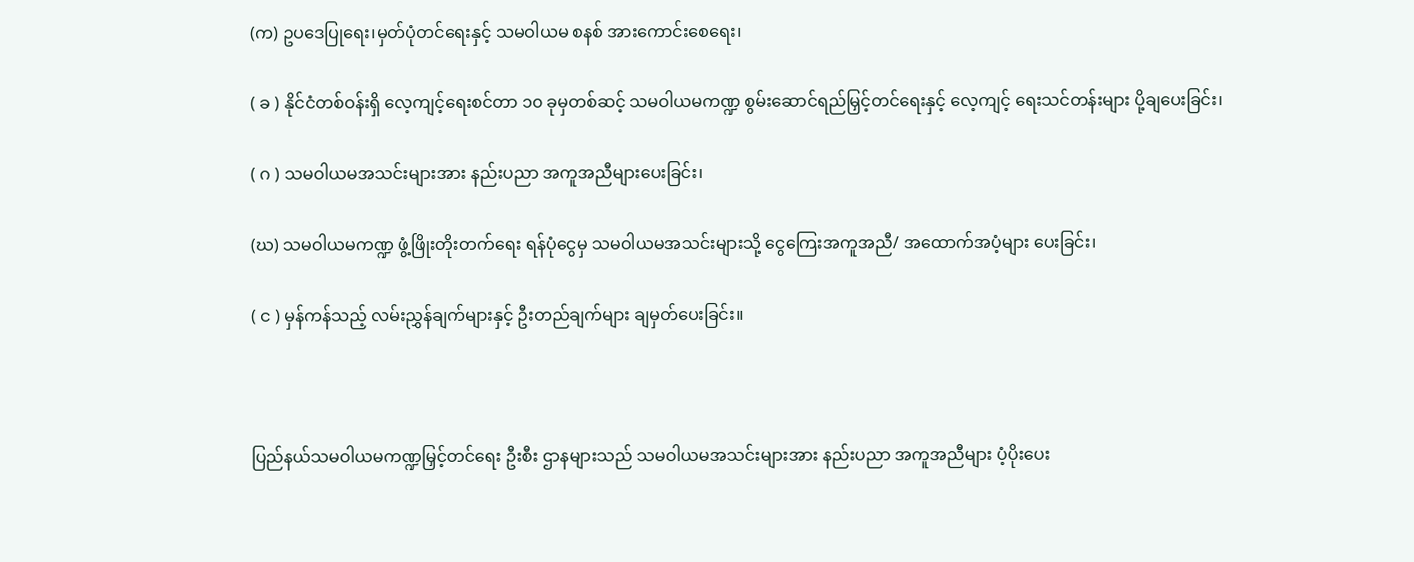(က) ဥပဒေပြုရေး၊မှတ်ပုံတင်ရေးနှင့် သမဝါယမ စနစ် အားကောင်းစေရေး၊

( ခ ) နိုင်ငံတစ်ဝန်းရှိ လေ့ကျင့်ရေးစင်တာ ၁၀ ခုမှတစ်ဆင့် သမဝါယမကဏ္ဍ စွမ်းဆောင်ရည်မြှင့်တင်ရေးနှင့် လေ့ကျင့် ရေးသင်တန်းများ ပို့ချပေးခြင်း၊

( ဂ ) သမဝါယမအသင်းများအား နည်းပညာ အကူအညီများပေးခြင်း၊

(ဃ) သမဝါယမကဏ္ဍ ဖွံ့ဖြိုးတိုးတက်ရေး ရန်ပုံငွေမှ သမဝါယမအသင်းများသို့ ငွေကြေးအကူအညီ/ အထောက်အပံ့များ ပေးခြင်း၊

( င ) မှန်ကန်သည့် လမ်းညွှန်ချက်များနှင့် ဦးတည်ချက်များ ချမှတ်ပေးခြင်း။



ပြည်နယ်သမဝါယမကဏ္ဍမြှင့်တင်ရေး ဦးစီး ဌာနများသည် သမဝါယမအသင်းများအား နည်းပညာ အကူအညီများ ပံ့ပိုးပေး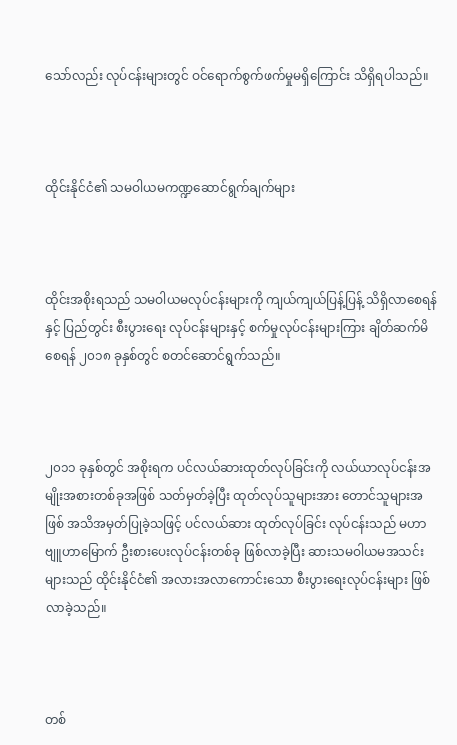သော်လည်း လုပ်ငန်းများတွင် ဝင်ရောက်စွက်ဖက်မှုမရှိကြောင်း သိရှိရပါသည်။



ထိုင်းနိုင်ငံ၏ သမဝါယမကဏ္ဍဆောင်ရွက်ချက်များ



ထိုင်းအစိုးရသည် သမဝါယမလုပ်ငန်းများကို ကျယ်ကျယ်ပြန့်ပြန့် သိရှိလာစေရန်နှင့် ပြည်တွင်း စီးပွားရေး လုပ်ငန်းများနှင့် စက်မှုလုပ်ငန်းများကြား ချိတ်ဆက်မိစေရန် ၂၀၁၈ ခုနှစ်တွင် စတင်ဆောင်ရွက်သည်။



၂၀၁၁ ခုနှစ်တွင် အစိုးရက ပင်လယ်ဆားထုတ်လုပ်ခြင်းကို လယ်ယာလုပ်ငန်းအမျိုးအစားတစ်ခုအဖြစ် သတ်မှတ်ခဲ့ပြီး ထုတ်လုပ်သူများအား တောင်သူများအဖြစ် အသိအမှတ်ပြုခဲ့သဖြင့် ပင်လယ်ဆား ထုတ်လုပ်ခြင်း လုပ်ငန်းသည် မဟာဗျူဟာမြောက် ဦးစားပေးလုပ်ငန်းတစ်ခု ဖြစ်လာခဲ့ပြီး ဆားသမဝါယမအသင်းများသည် ထိုင်းနိုင်ငံ၏ အလားအလာကောင်းသော စီးပွားရေးလုပ်ငန်းများ ဖြစ်လာခဲ့သည်။



တစ်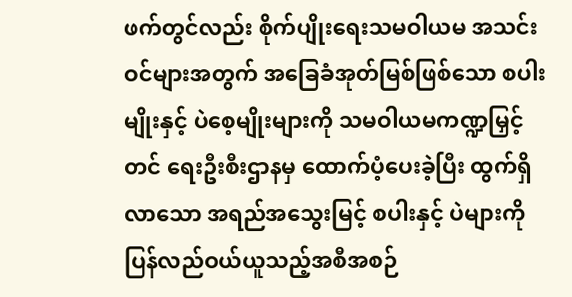ဖက်တွင်လည်း စိုက်ပျိုးရေးသမဝါယမ အသင်းဝင်များအတွက် အခြေခံအုတ်မြစ်ဖြစ်သော စပါးမျိုးနှင့် ပဲစေ့မျိုးများကို သမဝါယမကဏ္ဍမြှင့်တင် ရေးဦးစီးဌာနမှ ထောက်ပံ့ပေးခဲ့ပြီး ထွက်ရှိလာသော အရည်အသွေးမြင့် စပါးနှင့် ပဲများကို ပြန်လည်ဝယ်ယူသည့်အစီအစဉ်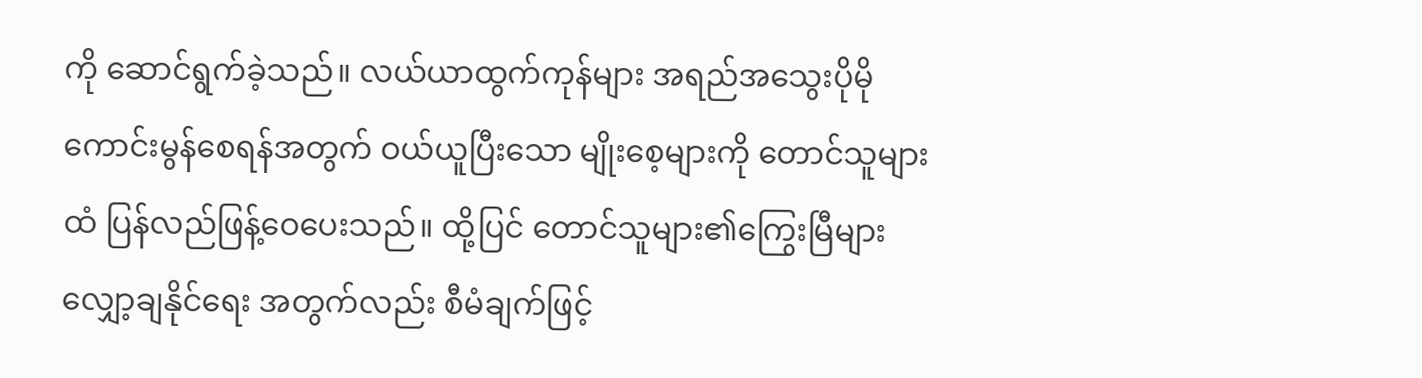ကို ဆောင်ရွက်ခဲ့သည်။ လယ်ယာထွက်ကုန်များ အရည်အသွေးပိုမို ကောင်းမွန်စေရန်အတွက် ဝယ်ယူပြီးသော မျိုးစေ့များကို တောင်သူများထံ ပြန်လည်ဖြန့်ဝေပေးသည်။ ထို့ပြင် တောင်သူများ၏ကြွေးမြီများ လျှော့ချနိုင်ရေး အတွက်လည်း စီမံချက်ဖြင့်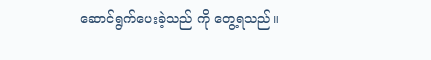ဆောင်ရွက်ပေးခဲ့သည် ကို တွေ့ရသည်။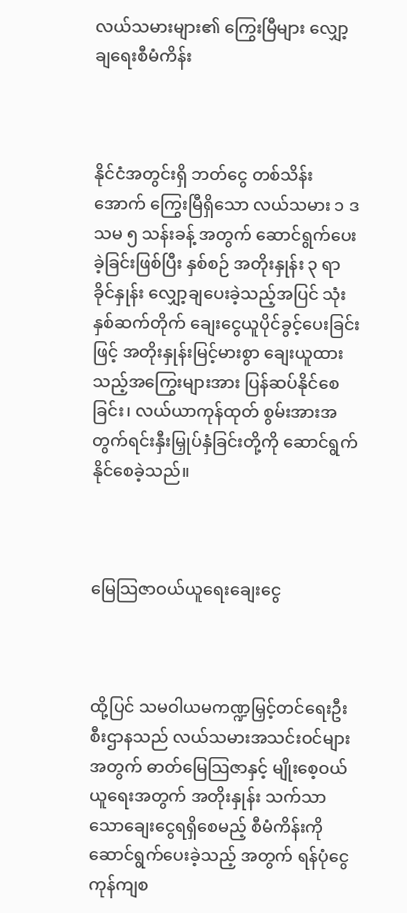လယ်သမားများ၏ ကြွေးမြီများ လျှော့ချရေးစီမံကိန်း



နိုင်ငံအတွင်းရှိ ဘတ်ငွေ တစ်သိန်းအောက် ကြွေးမြီရှိသော လယ်သမား ၁ ဒသမ ၅ သန်းခန့် အတွက် ဆောင်ရွက်ပေးခဲ့ခြင်းဖြစ်ပြီး နှစ်စဉ် အတိုးနှုန်း ၃ ရာခိုင်နှုန်း လျှော့ချပေးခဲ့သည့်အပြင် သုံးနှစ်ဆက်တိုက် ချေးငွေယူပိုင်ခွင့်ပေးခြင်းဖြင့် အတိုးနှုန်းမြင့်မားစွာ ချေးယူထားသည့်အကြွေးများအား ပြန်ဆပ်နိုင်စေခြင်း၊ လယ်ယာကုန်ထုတ် စွမ်းအားအတွက်ရင်းနှီးမြှုပ်နှံခြင်းတို့ကို ဆောင်ရွက် နိုင်စေခဲ့သည်။



မြေသြဇာဝယ်ယူရေးချေးငွေ



ထို့ပြင် သမဝါယမကဏ္ဍမြှင့်တင်ရေးဦးစီးဌာနသည် လယ်သမားအသင်းဝင်များအတွက် ဓာတ်မြေသြဇာနှင့် မျိုးစေ့ဝယ်ယူရေးအတွက် အတိုးနှုန်း သက်သာသောချေးငွေရရှိစေမည့် စီမံကိန်းကို ဆောင်ရွက်ပေးခဲ့သည့် အတွက် ရန်ပုံငွေကုန်ကျစ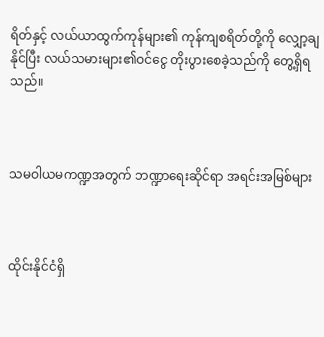ရိတ်နှင့် လယ်ယာထွက်ကုန်များ၏ ကုန်ကျစရိတ်တို့ကို လျှော့ချနိုင်ပြီး လယ်သမားများ၏ဝင်ငွေ တိုးပွားစေခဲ့သည်ကို တွေ့ရှိရသည်။



သမဝါယမကဏ္ဍအတွက် ဘဏ္ဍာရေးဆိုင်ရာ အရင်းအမြစ်များ



ထိုင်းနိုင်ငံရှိ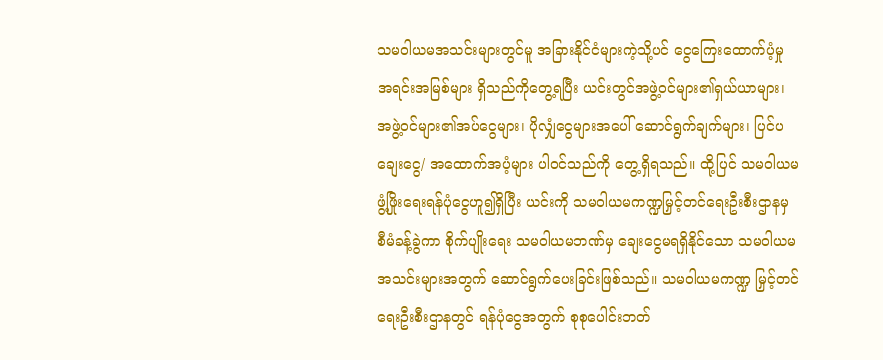သမဝါယမအသင်းများတွင်မူ အခြားနိုင်ငံများကဲ့သို့ပင် ငွေကြေးထောက်ပံ့မှု အရင်းအမြစ်များ ရှိသည်ကိုတွေ့ရပြီး ယင်းတွင်အဖွဲ့ဝင်များ၏ရှယ်ယာများ၊ အဖွဲ့ဝင်များ၏အပ်ငွေများ၊ ပိုလျှံငွေများအပေါ် ဆောင်ရွက်ချက်များ၊ ပြင်ပချေးငွေ/ အထောက်အပံ့များ ပါဝင်သည်ကို တွေ့ရှိရသည်။ ထို့ပြင် သမဝါယမ ဖွံ့ဖြိုးရေးရန်ပုံငွေဟူ၍ရှိပြီး ယင်းကို သမဝါယမကဏ္ဍမြှင့်တင်ရေးဦးစီးဌာနမှ စီမံခန့်ခွဲကာ စိုက်ပျိုးရေး သမဝါယမဘဏ်မှ ချေးငွေမရရှိနိုင်သော သမဝါယမအသင်းများအတွက် ဆောင်ရွက်ပေးခြင်းဖြစ်သည်။ သမဝါယမကဏ္ဍ မြှင့်တင်ရေးဦးစီးဌာနတွင် ရန်ပုံငွေအတွက် စုစုပေါင်းဘတ်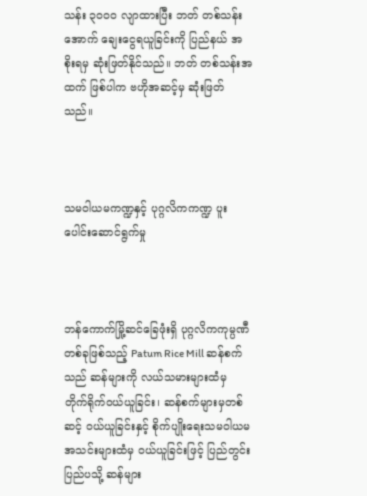သန်း ၃၀၀၀ လျာထားပြီး ဘတ် တစ်သန်းအောက် ချေးငွေရယူခြင်းကို ပြည်နယ် အစိုးရမှ ဆုံးဖြတ်နိုင်သည်။ ဘတ် တစ်သန်းအထက် ဖြစ်ပါက ဗဟိုအဆင့်မှ ဆုံးဖြတ်သည်။



သမဝါယမကဏ္ဍနှင့် ပုဂ္ဂလိကကဏ္ဍ ပူးပေါင်းဆောင်ရွက်မှု



ဘန်ကောက်မြို့ဆင်ခြေဖုံးရှိ ပုဂ္ဂလိကကုမ္ပဏီ တစ်ခုဖြစ်သည့် Patum Rice Mill ဆန်စက်သည် ဆန်များကို လယ်သမားများထံမှ တိုက်ရိုက်ဝယ်ယူခြင်း၊ ဆန်စက်များမှတစ်ဆင့် ဝယ်ယူခြင်းနှင့် စိုက်ပျိုးရေးသမဝါယမ အသင်းများထံမှ ဝယ်ယူခြင်းဖြင့် ပြည်တွင်း ပြည်ပသို့ ဆန်များ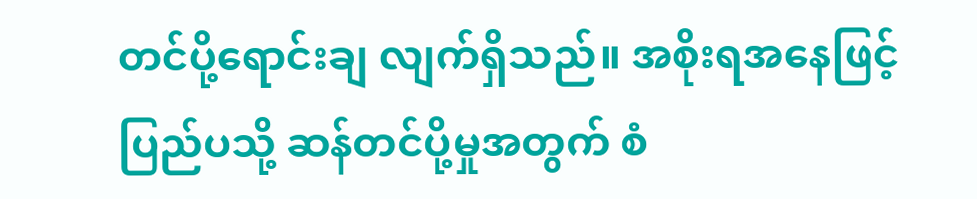တင်ပို့ရောင်းချ လျက်ရှိသည်။ အစိုးရအနေဖြင့် ပြည်ပသို့ ဆန်တင်ပို့မှုအတွက် စံ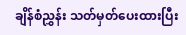ချိန်စံညွှန်း သတ်မှတ်ပေးထားပြီး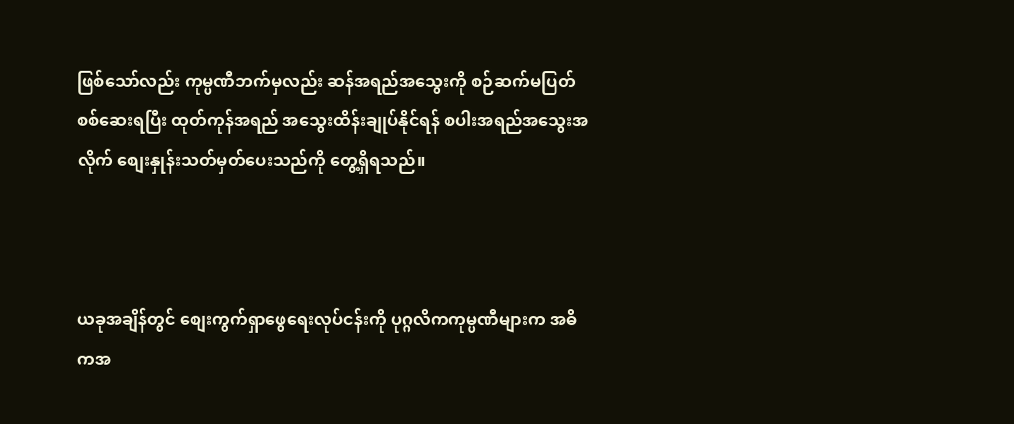ဖြစ်သော်လည်း ကုမ္ပဏီဘက်မှလည်း ဆန်အရည်အသွေးကို စဉ်ဆက်မပြတ် စစ်ဆေးရပြီး ထုတ်ကုန်အရည် အသွေးထိန်းချုပ်နိုင်ရန် စပါးအရည်အသွေးအလိုက် စျေးနှုန်းသတ်မှတ်ပေးသည်ကို တွေ့ရှိရသည်။



ယခုအချိန်တွင် စျေးကွက်ရှာဖွေရေးလုပ်ငန်းကို ပုဂ္ဂလိကကုမ္ပဏီများက အဓိကအ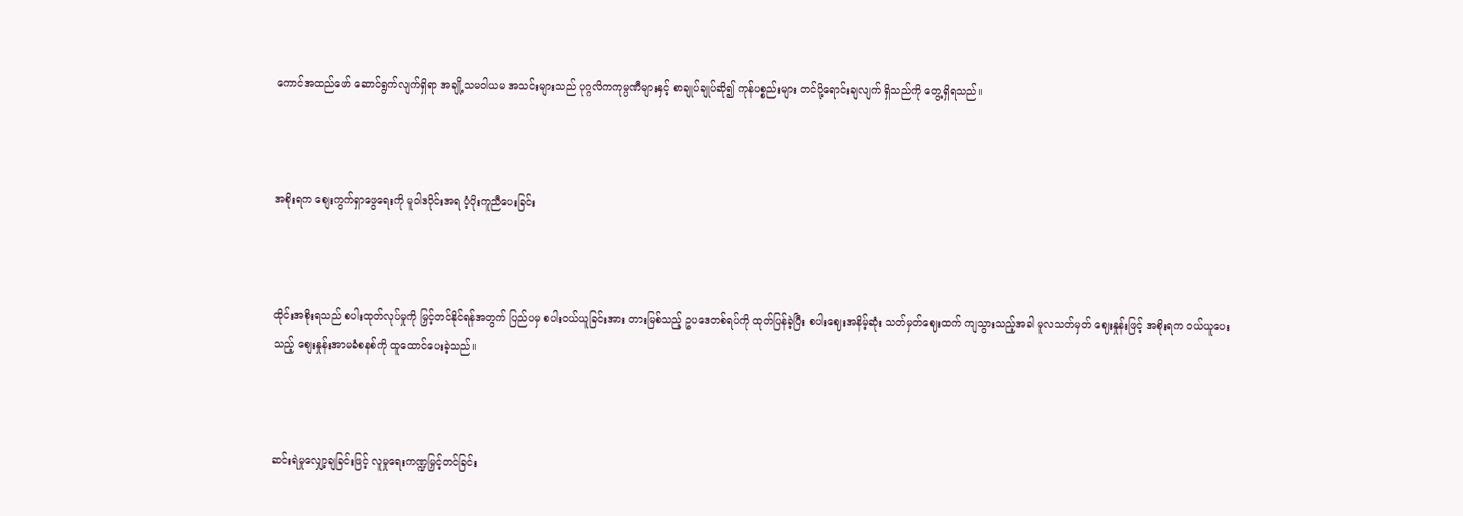ကောင်အထည်ဖော် ဆောင်ရွက်လျက်ရှိရာ အချို့သမဝါယမ အသင်းများသည် ပုဂ္ဂလိကကုမ္ပဏီများနှင့် စာချုပ်ချုပ်ဆို၍ ကုန်ပစ္စည်းများ တင်ပို့ရောင်းချလျက် ရှိသည်ကို တွေ့ရှိရသည်။



အစိုးရက စျေးကွက်ရှာဖွေရေးကို မူဝါဒပိုင်းအရ ပံ့ပိုးကူညီပေးခြင်း



ထိုင်းအစိုးရသည် စပါးထုတ်လုပ်မှုကို မြှင့်တင်နိုင်ရန်အတွက် ပြည်ပမှ စပါးဝယ်ယူခြင်းအား တားမြစ်သည့် ဥပဒေတစ်ရပ်ကို ထုတ်ပြန်ခဲ့ပြီး စပါးဈေးအနိမ့်ဆုံး သတ်မှတ်ဈေးထက် ကျသွားသည့်အခါ မူလသတ်မှတ် ဈေးနှုန်းဖြင့် အစိုးရက ဝယ်ယူပေးသည့် စျေးနှုန်းအာမခံစနစ်ကို ထူထောင်ပေးခဲ့သည်။



ဆင်းရဲမှုလျှော့ချခြင်းဖြင့် လူမှုရေးကဏ္ဍမြှင့်တင်ခြင်း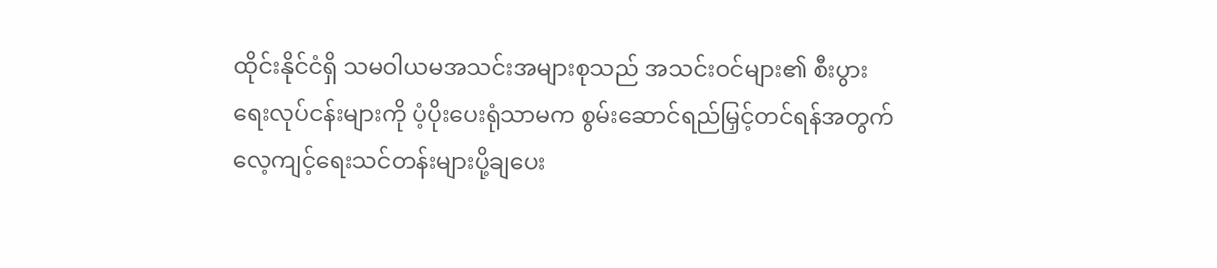ထိုင်းနိုင်ငံရှိ သမဝါယမအသင်းအများစုသည် အသင်းဝင်များ၏ စီးပွားရေးလုပ်ငန်းများကို ပံ့ပိုးပေးရုံသာမက စွမ်းဆောင်ရည်မြှင့်တင်ရန်အတွက် လေ့ကျင့်ရေးသင်တန်းများပို့ချပေး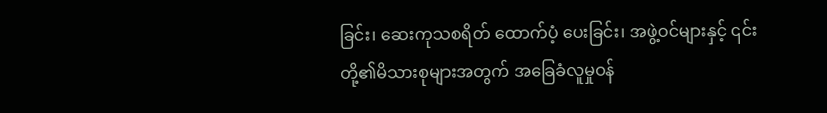ခြင်း၊ ဆေးကုသစရိတ် ထောက်ပံ့ ပေးခြင်း၊ အဖွဲ့ဝင်များနှင့် ၎င်းတို့၏မိသားစုများအတွက် အခြေခံလူမှုဝန်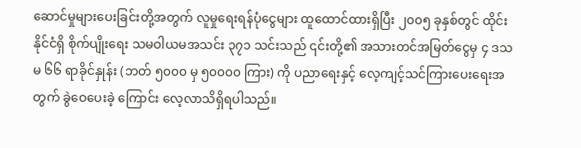ဆောင်မှုများပေးခြင်းတို့အတွက် လူမှုရေးရန်ပုံငွေများ ထူထောင်ထားရှိပြီး ၂၀၀၅ ခုနှစ်တွင် ထိုင်းနိုင်ငံရှိ စိုက်ပျိုးရေး သမဝါယမအသင်း ၃၇၁ သင်းသည် ၎င်းတို့၏ အသားတင်အမြတ်ငွေမှ ၄ ဒသမ ၆၆ ရာခိုင်နှုန်း (ဘတ် ၅၀၀၀ မှ ၅၀၀၀၀ ကြား) ကို ပညာရေးနှင့် လေ့ကျင့်သင်ကြားပေးရေးအတွက် ခွဲဝေပေးခဲ့ ကြောင်း လေ့လာသိရှိရပါသည်။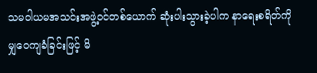သမဝါယမအသင်းအဖွဲ့ဝင်တစ်ယောက် ဆုံးပါးသွားခဲ့ပါက နာရေးစရိတ်ကို မျှဝေကျခံခြင်းဖြင့် မိ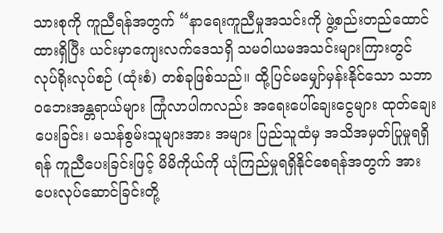သားစုကို ကူညီရန်အတွက် “နာရေးကူညီမှုအသင်းကို ဖွဲ့စည်းတည်ထောင်ထားရှိပြီး ယင်းမှာကျေးလက်ဒေသရှိ သမဝါယမအသင်းများကြားတွင် လုပ်ရိုးလုပ်စဉ် (ထုံးစံ) တစ်ခုဖြစ်သည်။ ထို့ပြင်မမျှော်မှန်းနိုင်သော သဘာဝဘေးအန္တရာယ်များ ကြုံလာပါကလည်း အရေးပေါ်ချေးငွေများ ထုတ်ချေးပေးခြင်း၊ မသန်စွမ်းသူများအား အများ ပြည်သူထံမှ အသိအမှတ်ပြုမှုရရှိရန် ကူညီပေးခြင်းဖြင့် မိမိကိုယ်ကို ယုံကြည်မှုရရှိနိုင်စေရန်အတွက် အားပေးလုပ်ဆောင်ခြင်းတို့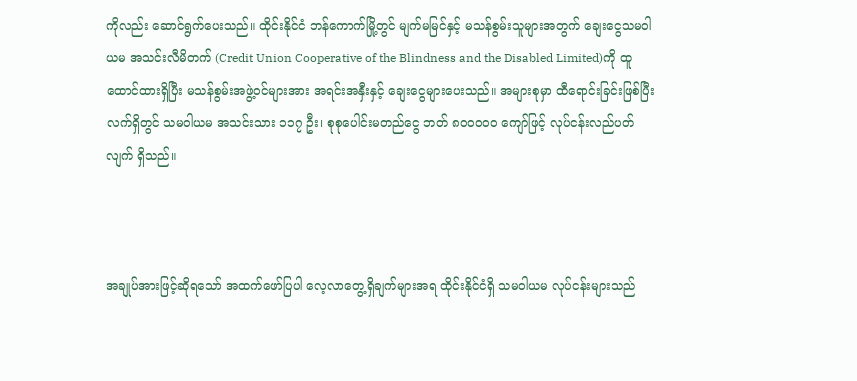ကိုလည်း ဆောင်ရွက်ပေးသည်။ ထိုင်းနိုင်ငံ ဘန်ကောက်မြို့တွင် မျက်မမြင်နှင့် မသန်စွမ်းသူများအတွက် ချေးငွေသမဝါယမ အသင်းလီမိတက် (Credit Union Cooperative of the Blindness and the Disabled Limited)ကို ထူထောင်ထားရှိပြီး မသန်စွမ်းအဖွဲ့ဝင်များအား အရင်းအနှီးနှင့် ချေးငွေများပေးသည်။ အများစုမှာ ထီရောင်းခြင်းဖြစ်ပြီး လက်ရှိတွင် သမဝါယမ အသင်းသား ၁၁၇ ဦး၊ စုစုပေါင်းမတည်ငွေ ဘတ် ၈၀၀၀၀၀ ကျော်ဖြင့် လုပ်ငန်းလည်ပတ်လျက် ရှိသည်။



အချုပ်အားဖြင့်ဆိုရသော် အထက်ဖော်ပြပါ လေ့လာတွေ့ရှိချက်များအရ ထိုင်းနိုင်ငံရှိ သမဝါယမ လုပ်ငန်းများသည်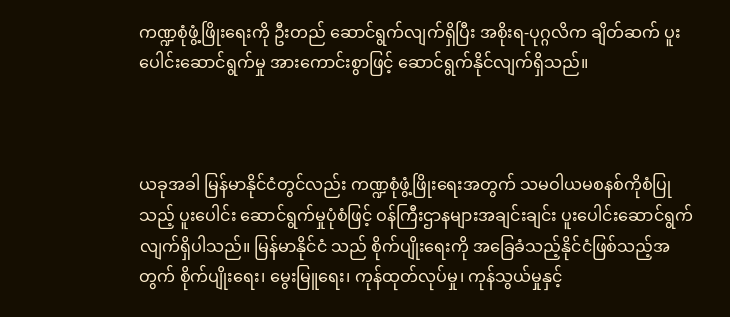ကဏ္ဍစုံဖွံ့ဖြိုးရေးကို ဦးတည် ဆောင်ရွက်လျက်ရှိပြီး အစိုးရ-ပုဂ္ဂလိက ချိတ်ဆက် ပူးပေါင်းဆောင်ရွက်မှု အားကောင်းစွာဖြင့် ဆောင်ရွက်နိုင်လျက်ရှိသည်။



ယခုအခါ မြန်မာနိုင်ငံတွင်လည်း ကဏ္ဍစုံဖွံ့ဖြိုးရေးအတွက် သမဝါယမစနစ်ကိုစံပြုသည့် ပူးပေါင်း ဆောင်ရွက်မှုပုံစံဖြင့် ဝန်ကြီးဌာနများအချင်းချင်း ပူးပေါင်းဆောင်ရွက်လျက်ရှိပါသည်။ မြန်မာနိုင်ငံ သည် စိုက်ပျိုးရေးကို အခြေခံသည့်နိုင်ငံဖြစ်သည့်အတွက် စိုက်ပျိုးရေး၊ မွေးမြူရေး၊ ကုန်ထုတ်လုပ်မှု၊ ကုန်သွယ်မှုနှင့်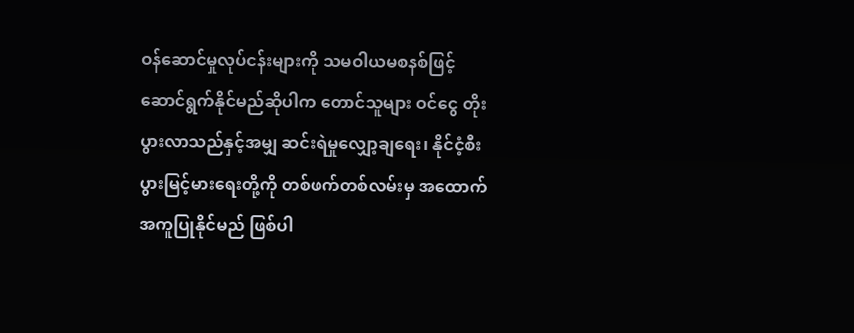ဝန်ဆောင်မှုလုပ်ငန်းများကို သမဝါယမစနစ်ဖြင့် ဆောင်ရွက်နိုင်မည်ဆိုပါက တောင်သူများ ဝင်ငွေ တိုးပွားလာသည်နှင့်အမျှ ဆင်းရဲမှုလျှော့ချရေး၊ နိုင်ငံ့စီးပွားမြင့်မားရေးတို့ကို တစ်ဖက်တစ်လမ်းမှ အထောက်အကူပြုနိုင်မည် ဖြစ်ပါ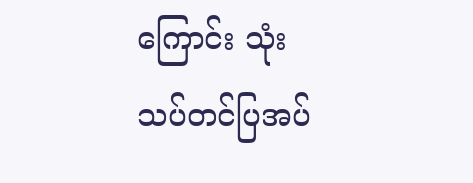ကြောင်း သုံးသပ်တင်ပြအပ်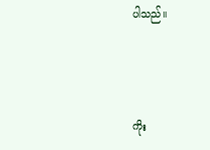ပါသည်။



ကိုး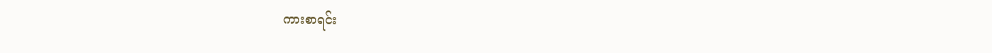ကားစာရင်း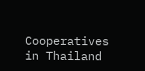Cooperatives in Thailand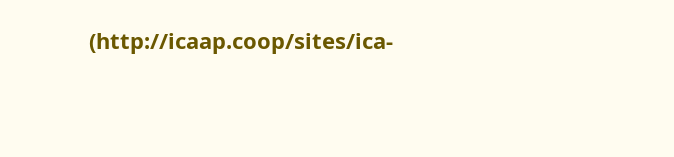(http://icaap.coop/sites/ica-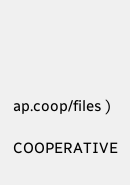ap.coop/files )

COOPERATIVE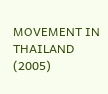MOVEMENT IN THAILAND (2005)